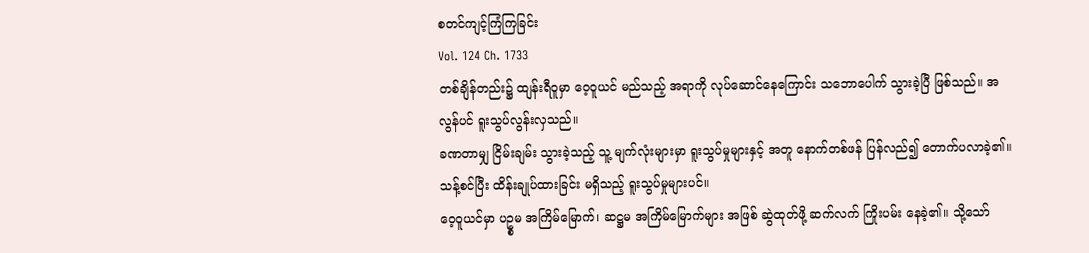စတင်ကျင့်ကြံကြခြင်း
Vol. 124 Ch. 1733
တစ်ချိန်တည်း၌ ထျန်းရီဝူမှာ ဝေ့ဝူယင် မည်သည့် အရာကို လုပ်ဆောင်နေကြောင်း သဘောပေါက် သွားခဲ့ပြီ ဖြစ်သည်။ အလွန်ပင် ရူးသွပ်လွန်းလှသည်။
ခဏတာမျှ ငြိမ်းချမ်း သွားခဲ့သည့် သူ့ မျက်လုံးများမှာ ရူးသွပ်မှုများနှင့် အတူ နောက်တစ်ဖန် ပြန်လည်၍ တောက်ပလာခဲ့၏။ သန့်စင်ပြီး ထိန်းချုပ်ထားခြင်း မရှိသည့် ရူးသွပ်မှုများပင်။
ဝေ့ဝူယင်မှာ ပဥ္စမ အကြိမ်မြောက်၊ ဆဋ္ဌမ အကြိမ်မြောက်များ အဖြစ် ဆွဲထုတ်ဖို့ ဆက်လက် ကြိုးပမ်း နေခဲ့၏။ သို့သော်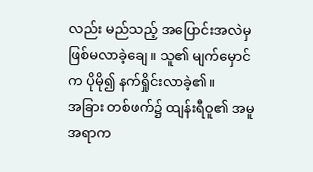လည်း မည်သည့် အပြောင်းအလဲမှ ဖြစ်မလာခဲ့ချေ။ သူ၏ မျက်မှောင်က ပိုမို၍ နက်ရှိုင်းလာခဲ့၏။
အခြား တစ်ဖက်၌ ထျန်းရီဝူ၏ အမူအရာက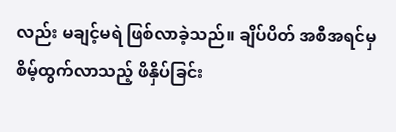လည်း မချင့်မရဲ ဖြစ်လာခဲ့သည်။ ချိပ်ပိတ် အစီအရင်မှ စိမ့်ထွက်လာသည့် ဖိနှိပ်ခြင်း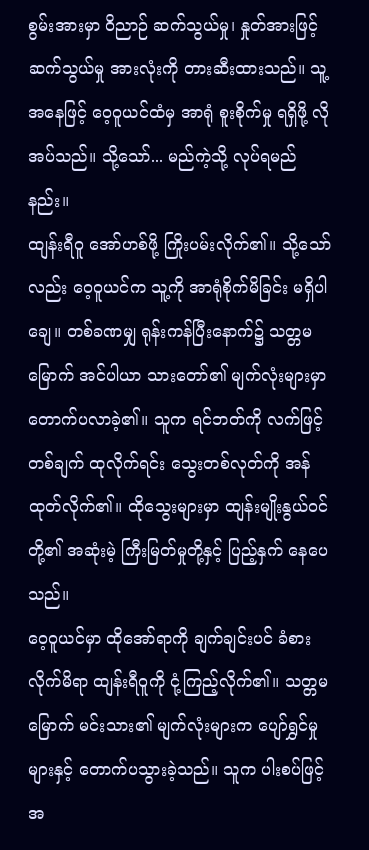စွမ်းအားမှာ ဝိညာဉ် ဆက်သွယ်မှု၊ နှုတ်အားဖြင့် ဆက်သွယ်မှု အားလုံးကို တားဆီးထားသည်။ သူ့ အနေဖြင့် ဝေ့ဝူယင်ထံမှ အာရုံ စူးစိုက်မှု ရရှိဖို့ လိုအပ်သည်။ သို့သော်... မည်ကဲ့သို့ လုပ်ရမည်နည်း။
ထျန်းရီဝူ အော်ဟစ်ဖို့ ကြိုးပမ်းလိုက်၏။ သို့သော်လည်း ဝေ့ဝူယင်က သူ့ကို အာရုံစိုက်မိခြင်း မရှိပါချေ။ တစ်ခဏမျှ ရုန်းကန်ပြီးနောက်၌ သတ္တမမြောက် အင်ပါယာ သားတော်၏ မျက်လုံးများမှာ တောက်ပလာခဲ့၏။ သူက ရင်ဘတ်ကို လက်ဖြင့် တစ်ချက် ထုလိုက်ရင်း သွေးတစ်လုတ်ကို အန်ထုတ်လိုက်၏။ ထိုသွေးများမှာ ထျန်းမျိုးနွယ်ဝင်တို့၏ အဆုံးမဲ့ ကြီးမြတ်မှုတို့နှင့် ပြည့်နှက် နေပေသည်။
ဝေ့ဝူယင်မှာ ထိုအော်ရာကို ချက်ချင်းပင် ခံစားလိုက်မိရာ ထျန်းရီဝူကို ငုံ့ကြည့်လိုက်၏။ သတ္တမမြောက် မင်းသား၏ မျက်လုံးများက ပျော်ရွှင်မှုများနှင့် တောက်ပသွားခဲ့သည်။ သူက ပါးစပ်ဖြင့် အ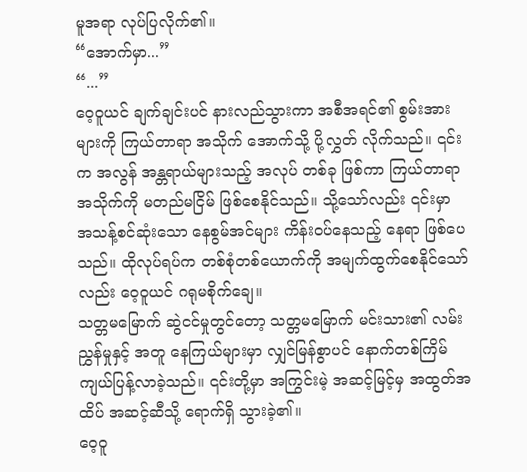မူအရာ လုပ်ပြလိုက်၏။
“အောက်မှာ...”
“...”
ဝေ့ဝူယင် ချက်ချင်းပင် နားလည်သွားကာ အစီအရင်၏ စွမ်းအားများကို ကြယ်တာရာ အသိုက် အောက်သို့ ပို့လွှတ် လိုက်သည်။ ၎င်းက အလွန် အန္တရာယ်များသည့် အလုပ် တစ်ခု ဖြစ်ကာ ကြယ်တာရာ အသိုက်ကို မတည်မငြိမ် ဖြစ်စေနိုင်သည်။ သို့သော်လည်း ၎င်းမှာ အသန့်စင်ဆုံးသော နေစွမ်အင်များ ကိန်းဝပ်နေသည့် နေရာ ဖြစ်ပေသည်။ ထိုလုပ်ရပ်က တစ်စုံတစ်ယောက်ကို အမျက်ထွက်စေနိုင်သော်လည်း ဝေ့ဝူယင် ဂရုမစိုက်ချေ။
သတ္တမမြောက် ဆွဲငင်မှုတွင်တော့ သတ္တမမြောက် မင်းသား၏ လမ်းညွှန်မှုနှင့် အတူ နေကြယ်များမှာ လျှင်မြန်စွာပင် နောက်တစ်ကြိမ် ကျယ်ပြန့်လာခဲ့သည်။ ၎င်းတို့မှာ အကြွင်းမဲ့ အဆင့်မြင့်မှ အထွတ်အထိပ် အဆင့်ဆီသို့ ရောက်ရှိ သွားခဲ့၏။
ဝေ့ဝူ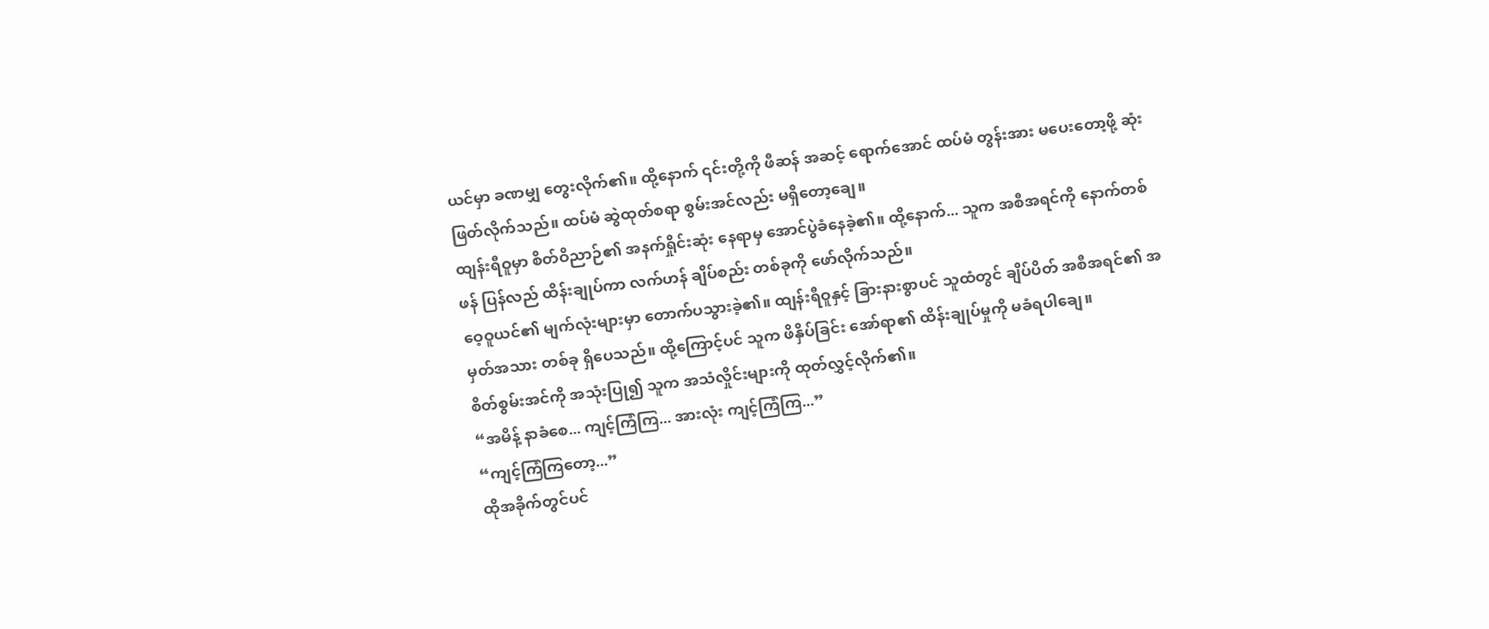ယင်မှာ ခဏမျှ တွေးလိုက်၏။ ထို့နောက် ၎င်းတို့ကို ဖီဆန် အဆင့် ရောက်အောင် ထပ်မံ တွန်းအား မပေးတော့ဖို့ ဆုံးဖြတ်လိုက်သည်။ ထပ်မံ ဆွဲထုတ်စရာ စွမ်းအင်လည်း မရှိတော့ချေ။
ထျန်းရီဝူမှာ စိတ်ဝိညာဉ်၏ အနက်ရှိုင်းဆုံး နေရာမှ အောင်ပွဲခံနေခဲ့၏။ ထို့နောက်... သူက အစီအရင်ကို နောက်တစ်ဖန် ပြန်လည် ထိန်းချုပ်ကာ လက်ဟန် ချိပ်စည်း တစ်ခုကို ဖော်လိုက်သည်။
ဝေ့ဝူယင်၏ မျက်လုံးများမှာ တောက်ပသွားခဲ့၏။ ထျန်းရီဝူနှင့် ခြားနားစွာပင် သူထံတွင် ချိပ်ပိတ် အစီအရင်၏ အမှတ်အသား တစ်ခု ရှိပေသည်။ ထို့ကြောင့်ပင် သူက ဖိနှိပ်ခြင်း အော်ရာ၏ ထိန်းချုပ်မှုကို မခံရပါချေ။
စိတ်စွမ်းအင်ကို အသုံးပြု၍ သူက အသံလှိုင်းများကို ထုတ်လွှင့်လိုက်၏။
“အမိန့် နာခံစေ... ကျင့်ကြံကြ... အားလုံး ကျင့်ကြံကြ...”
“ကျင့်ကြံကြတော့...”
ထိုအခိုက်တွင်ပင်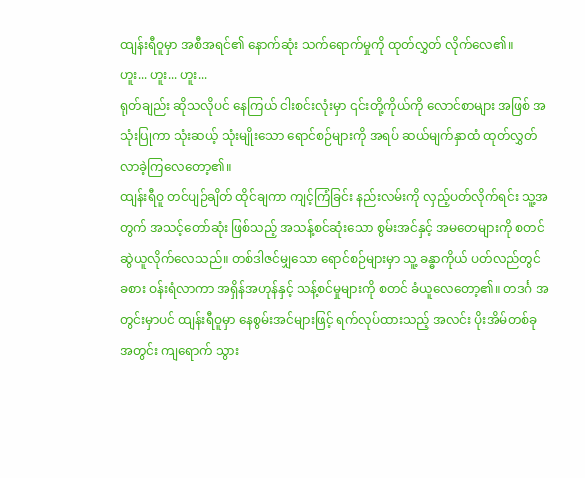ထျန်းရီဝူမှာ အစီအရင်၏ နောက်ဆုံး သက်ရောက်မှုကို ထုတ်လွှတ် လိုက်လေ၏။
ဟူး... ဟူး... ဟူး...
ရုတ်ချည်း ဆိုသလိုပင် နေကြယ် ငါးစင်းလုံးမှာ ၎င်းတို့ကိုယ်ကို လောင်စာများ အဖြစ် အသုံးပြုကာ သုံးဆယ့် သုံးမျိုးသော ရောင်စဉ်များကို အရပ် ဆယ်မျက်နှာထံ ထုတ်လွှတ် လာခဲ့ကြလေတော့၏။
ထျန်းရီဝူ တင်ပျဉ်ချိတ် ထိုင်ချကာ ကျင့်ကြံခြင်း နည်းလမ်းကို လှည့်ပတ်လိုက်ရင်း သူ့အတွက် အသင့်တော်ဆုံး ဖြစ်သည့် အသန့်စင်ဆုံးသော စွမ်းအင်နှင့် အမတေများကို စတင် ဆွဲယူလိုက်လေသည်။ တစ်ဒါဇင်မျှသော ရောင်စဉ်များမှာ သူ့ ခန္ဓာကိုယ် ပတ်လည်တွင် ခစား ဝန်းရံလာကာ အရှိန်အဟုန်နှင့် သန့်စင်မှုများကို စတင် ခံယူလေတော့၏။ တဒင်္ဂ အတွင်းမှာပင် ထျန်းရီဝူမှာ နေစွမ်းအင်များဖြင့် ရက်လုပ်ထားသည့် အလင်း ပိုးအိမ်တစ်ခု အတွင်း ကျရောက် သွား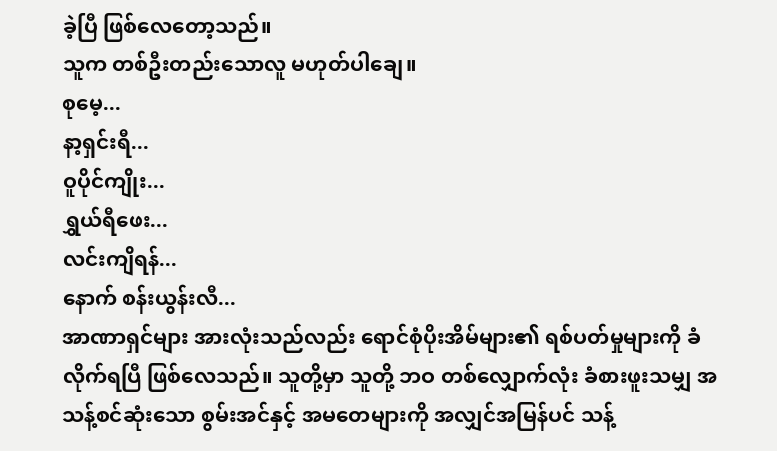ခဲ့ပြီ ဖြစ်လေတော့သည်။
သူက တစ်ဦးတည်းသောလူ မဟုတ်ပါချေ။
စုမေ့...
နာ့ရှင်းရီ...
ဝူပိုင်ကျိုး...
ရွှယ်ရီဖေး...
လင်းကျိရန်...
နောက် စန်းယွန်းလီ...
အာဏာရှင်များ အားလုံးသည်လည်း ရောင်စုံပိုးအိမ်များ၏ ရစ်ပတ်မှုများကို ခံလိုက်ရပြီ ဖြစ်လေသည်။ သူတို့မှာ သူတို့ ဘဝ တစ်လျှောက်လုံး ခံစားဖူးသမျှ အသန့်စင်ဆုံးသော စွမ်းအင်နှင့် အမတေများကို အလျှင်အမြန်ပင် သန့်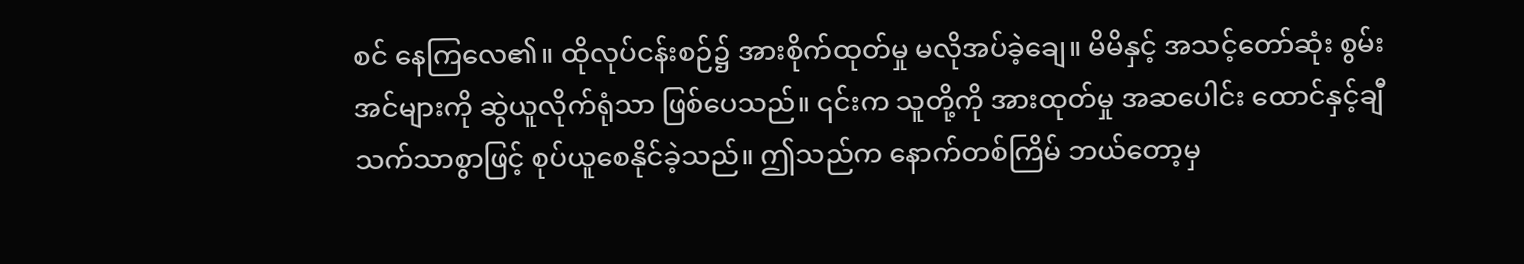စင် နေကြလေ၏။ ထိုလုပ်ငန်းစဉ်၌ အားစိုက်ထုတ်မှု မလိုအပ်ခဲ့ချေ။ မိမိနှင့် အသင့်တော်ဆုံး စွမ်းအင်များကို ဆွဲယူလိုက်ရုံသာ ဖြစ်ပေသည်။ ၎င်းက သူတို့ကို အားထုတ်မှု အဆပေါင်း ထောင်နှင့်ချီ သက်သာစွာဖြင့် စုပ်ယူစေနိုင်ခဲ့သည်။ ဤသည်က နောက်တစ်ကြိမ် ဘယ်တော့မှ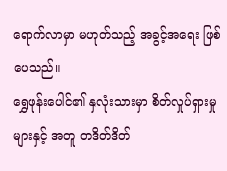ရောက်လာမှာ မဟုတ်သည့် အခွင့်အရေး ဖြစ်ပေသည်။
ရွှေဖုန်းပေါင်၏ နှလုံးသားမှာ စိတ်လှုပ်ရှားမှုများနှင့် အတူ တဒိတ်ဒိတ်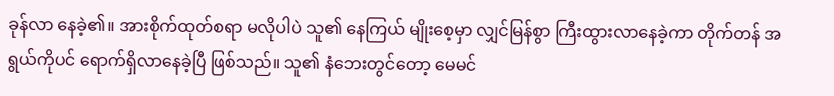ခုန်လာ နေခဲ့၏။ အားစိုက်ထုတ်စရာ မလိုပါပဲ သူ၏ နေကြယ် မျိုးစေ့မှာ လျှင်မြန်စွာ ကြီးထွားလာနေခဲ့ကာ တိုက်တန် အရွယ်ကိုပင် ရောက်ရှိလာနေခဲ့ပြီ ဖြစ်သည်။ သူ၏ နံဘေးတွင်တော့ မေမင်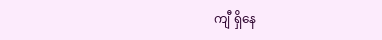ကျီ ရှိနေ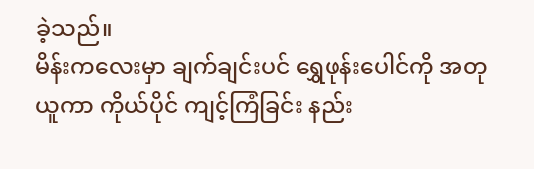ခဲ့သည်။
မိန်းကလေးမှာ ချက်ချင်းပင် ရွှေဖုန်းပေါင်ကို အတုယူကာ ကိုယ်ပိုင် ကျင့်ကြံခြင်း နည်း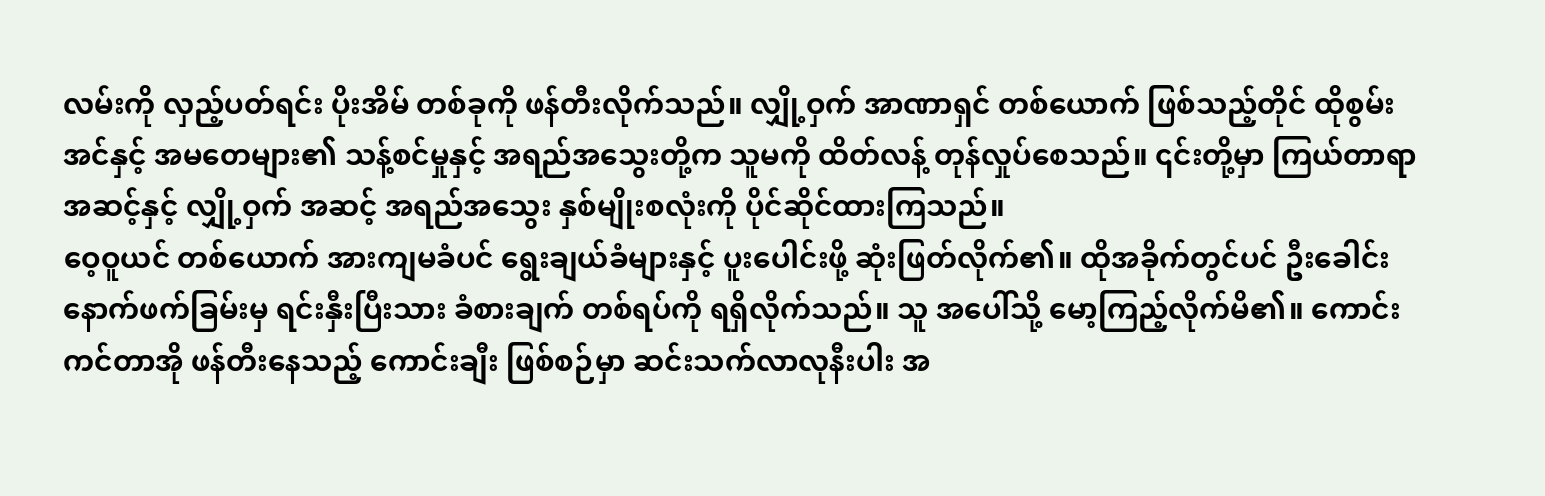လမ်းကို လှည့်ပတ်ရင်း ပိုးအိမ် တစ်ခုကို ဖန်တီးလိုက်သည်။ လျှို့ဝှက် အာဏာရှင် တစ်ယောက် ဖြစ်သည့်တိုင် ထိုစွမ်းအင်နှင့် အမတေများ၏ သန့်စင်မှုနှင့် အရည်အသွေးတို့က သူမကို ထိတ်လန့် တုန်လှုပ်စေသည်။ ၎င်းတို့မှာ ကြယ်တာရာ အဆင့်နှင့် လျှို့ဝှက် အဆင့် အရည်အသွေး နှစ်မျိုးစလုံးကို ပိုင်ဆိုင်ထားကြသည်။
ဝေ့ဝူယင် တစ်ယောက် အားကျမခံပင် ရွေးချယ်ခံများနှင့် ပူးပေါင်းဖို့ ဆုံးဖြတ်လိုက်၏။ ထိုအခိုက်တွင်ပင် ဦးခေါင်း နောက်ဖက်ခြမ်းမှ ရင်းနှီးပြီးသား ခံစားချက် တစ်ရပ်ကို ရရှိလိုက်သည်။ သူ အပေါ်သို့ မော့ကြည့်လိုက်မိ၏။ ကောင်းကင်တာအို ဖန်တီးနေသည့် ကောင်းချီး ဖြစ်စဉ်မှာ ဆင်းသက်လာလုနီးပါး အ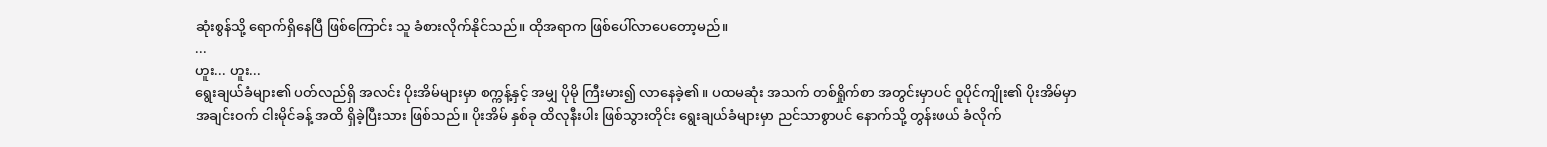ဆုံးစွန်သို့ ရောက်ရှိနေပြီ ဖြစ်ကြောင်း သူ ခံစားလိုက်နိုင်သည်။ ထိုအရာက ဖြစ်ပေါ်လာပေတော့မည်။
...
ဟူး... ဟူး...
ရွေးချယ်ခံများ၏ ပတ်လည်ရှိ အလင်း ပိုးအိမ်များမှာ စက္ကန့်နှင့် အမျှ ပိုမို ကြီးမား၍ လာနေခဲ့၏။ ပထမဆုံး အသက် တစ်ရှိုက်စာ အတွင်းမှာပင် ဝူပိုင်ကျိုး၏ ပိုးအိမ်မှာ အချင်းဝက် ငါးမိုင်ခန့် အထိ ရှိခဲ့ပြီးသား ဖြစ်သည်။ ပိုးအိမ် နှစ်ခု ထိလုနီးပါး ဖြစ်သွားတိုင်း ရွေးချယ်ခံများမှာ ညင်သာစွာပင် နောက်သို့ တွန်းဖယ် ခံလိုက်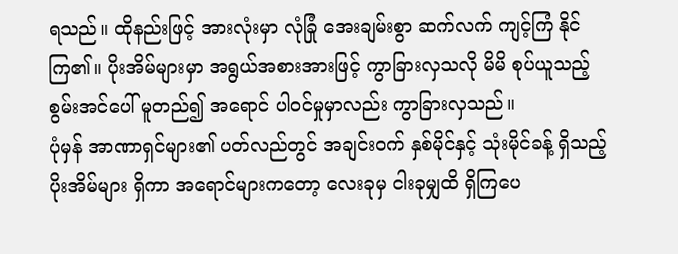ရသည်။ ထိုနည်းဖြင့် အားလုံးမှာ လုံခြုံ အေးချမ်းစွာ ဆက်လက် ကျင့်ကြံ နိုင်ကြ၏။ ပိုးအိမ်များမှာ အရွယ်အစားအားဖြင့် ကွာခြားလှသလို မိမိ စုပ်ယူသည့် စွမ်းအင်ပေါ် မူတည်၍ အရောင် ပါဝင်မှုမှာလည်း ကွာခြားလှသည်။
ပုံမှန် အာဏာရှင်များ၏ ပတ်လည်တွင် အချင်းဝက် နှစ်မိုင်နှင့် သုံးမိုင်ခန့် ရှိသည့် ပိုးအိမ်များ ရှိကာ အရောင်များကတော့ လေးခုမှ ငါးခုမျှထိ ရှိကြပေ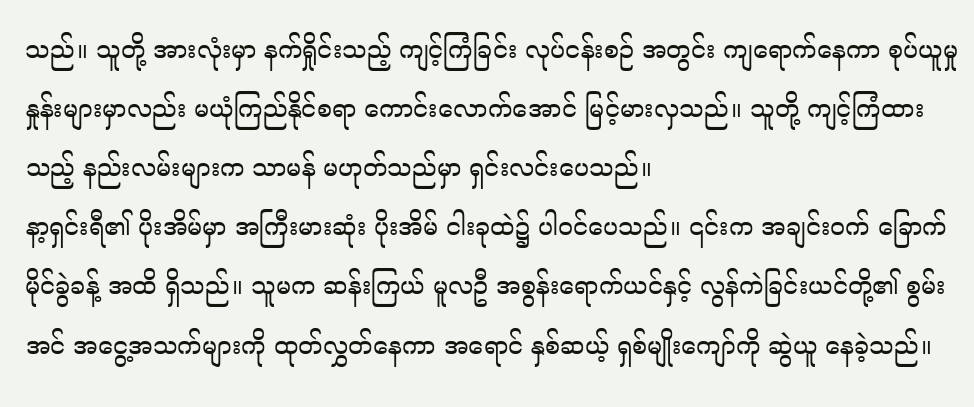သည်။ သူတို့ အားလုံးမှာ နက်ရှိုင်းသည့် ကျင့်ကြံခြင်း လုပ်ငန်းစဉ် အတွင်း ကျရောက်နေကာ စုပ်ယူမှုနှုန်းများမှာလည်း မယုံကြည်နိုင်စရာ ကောင်းလောက်အောင် မြင့်မားလှသည်။ သူတို့ ကျင့်ကြံထားသည့် နည်းလမ်းများက သာမန် မဟုတ်သည်မှာ ရှင်းလင်းပေသည်။
နာ့ရှင်းရီ၏ ပိုးအိမ်မှာ အကြီးမားဆုံး ပိုးအိမ် ငါးခုထဲ၌ ပါဝင်ပေသည်။ ၎င်းက အချင်းဝက် ခြောက်မိုင်ခွဲခန့် အထိ ရှိသည်။ သူမက ဆန်းကြယ် မူလဦ အစွန်းရောက်ယင်နှင့် လွန်ကဲခြင်းယင်တို့၏ စွမ်းအင် အငွေ့အသက်များကို ထုတ်လွှတ်နေကာ အရောင် နှစ်ဆယ့် ရှစ်မျိုးကျော်ကို ဆွဲယူ နေခဲ့သည်။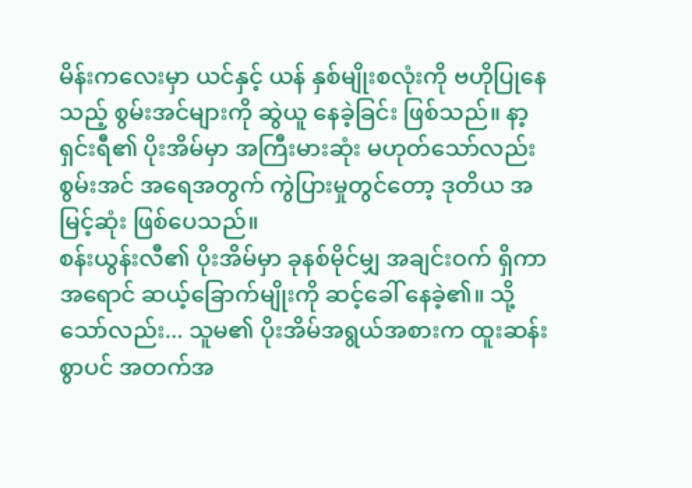မိန်းကလေးမှာ ယင်နှင့် ယန် နှစ်မျိုးစလုံးကို ဗဟိုပြုနေသည့် စွမ်းအင်များကို ဆွဲယူ နေခဲ့ခြင်း ဖြစ်သည်။ နာ့ရှင်းရီ၏ ပိုးအိမ်မှာ အကြီးမားဆုံး မဟုတ်သော်လည်း စွမ်းအင် အရေအတွက် ကွဲပြားမှုတွင်တော့ ဒုတိယ အမြင့်ဆုံး ဖြစ်ပေသည်။
စန်းယွန်းလီ၏ ပိုးအိမ်မှာ ခုနစ်မိုင်မျှ အချင်းဝက် ရှိကာ အရောင် ဆယ့်ခြောက်မျိုးကို ဆင့်ခေါ် နေခဲ့၏။ သို့သော်လည်း... သူမ၏ ပိုးအိမ်အရွယ်အစားက ထူးဆန်းစွာပင် အတက်အ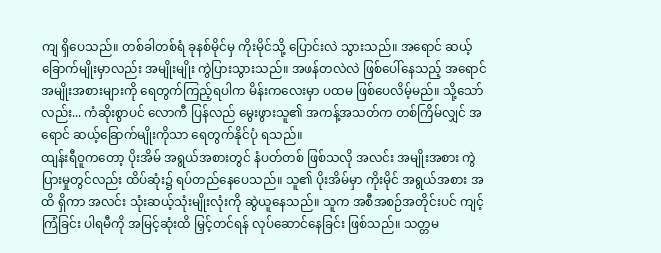ကျ ရှိပေသည်။ တစ်ခါတစ်ရံ ခုနစ်မိုင်မှ ကိုးမိုင်သို့ ပြောင်းလဲ သွားသည်။ အရောင် ဆယ့်ခြောက်မျိုးမှာလည်း အမျိုးမျိုး ကွဲပြားသွားသည်။ အဖန်တလဲလဲ ဖြစ်ပေါ်နေသည့် အရောင် အမျိုးအစားများကို ရေတွက်ကြည့်ရပါက မိန်းကလေးမှာ ပထမ ဖြစ်ပေလိမ့်မည်။ သို့သော်လည်း... ကံဆိုးစွာပင် လောကီ ပြန်လည် မွေးဖွားသူ၏ အကန့်အသတ်က တစ်ကြိမ်လျှင် အရောင် ဆယ့်ခြောက်မျိုးကိုသာ ရေတွက်နိုင်ပုံ ရသည်။
ထျန်းရီဝူကတော့ ပိုးအိမ် အရွယ်အစားတွင် နံပတ်တစ် ဖြစ်သလို အလင်း အမျိုးအစား ကွဲပြားမှုတွင်လည်း ထိပ်ဆုံး၌ ရပ်တည်နေပေသည်။ သူ၏ ပိုးအိမ်မှာ ကိုးမိုင် အရွယ်အစား အထိ ရှိကာ အလင်း သုံးဆယ့်သုံးမျိုးလုံးကို ဆွဲယူနေသည်။ သူက အစီအစဉ်အတိုင်းပင် ကျင့်ကြံခြင်း ပါရမီကို အမြင့်ဆုံးထိ မြှင့်တင်ရန် လုပ်ဆောင်နေခြင်း ဖြစ်သည်။ သတ္တမ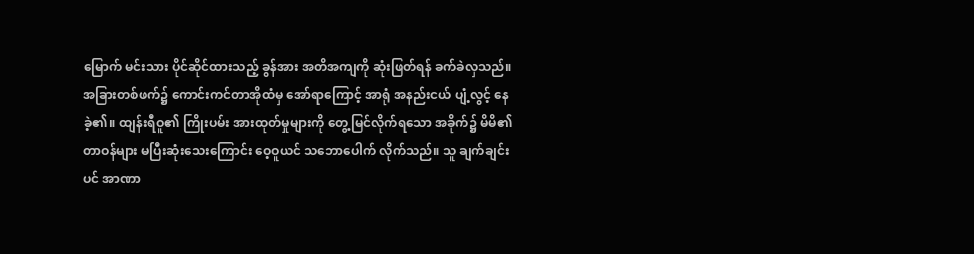မြောက် မင်းသား ပိုင်ဆိုင်ထားသည့် ခွန်အား အတိအကျကို ဆုံးဖြတ်ရန် ခက်ခဲလှသည်။
အခြားတစ်ဖက်၌ ကောင်းကင်တာအိုထံမှ အော်ရာကြောင့် အာရုံ အနည်းငယ် ပျံ့လွင့် နေခဲ့၏။ ထျန်းရီဝူ၏ ကြိုးပမ်း အားထုတ်မှုများကို တွေ့မြင်လိုက်ရသော အခိုက်၌ မိမိ၏ တာဝန်များ မပြီးဆုံးသေးကြောင်း ဝေ့ဝူယင် သဘောပေါက် လိုက်သည်။ သူ ချက်ချင်းပင် အာဏာ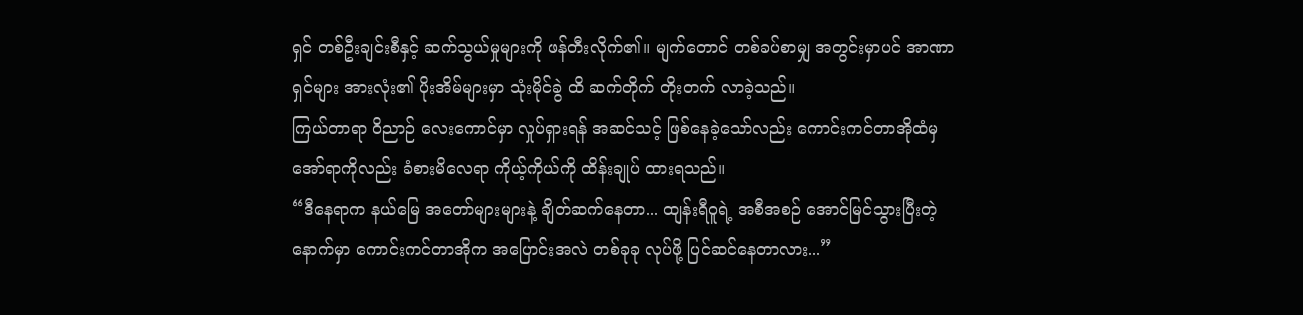ရှင် တစ်ဦးချင်းစီနှင့် ဆက်သွယ်မှုများကို ဖန်တီးလိုက်၏။ မျက်တောင် တစ်ခပ်စာမျှ အတွင်းမှာပင် အာဏာရှင်များ အားလုံး၏ ပိုးအိမ်များမှာ သုံးမိုင်ခွဲ ထိ ဆက်တိုက် တိုးတက် လာခဲ့သည်။
ကြယ်တာရာ ဝိညာဉ် လေးကောင်မှာ လှုပ်ရှားရန် အဆင်သင့် ဖြစ်နေခဲ့သော်လည်း ကောင်းကင်တာအိုထံမှ အော်ရာကိုလည်း ခံစားမိလေရာ ကိုယ့်ကိုယ်ကို ထိန်းချုပ် ထားရသည်။
“ဒီနေရာက နယ်မြေ အတော်များများနဲ့ ချိတ်ဆက်နေတာ... ထျန်းရီဝူရဲ့ အစီအစဉ် အောင်မြင်သွားပြီးတဲ့ နောက်မှာ ကောင်းကင်တာအိုက အပြောင်းအလဲ တစ်ခုခု လုပ်ဖို့ ပြင်ဆင်နေတာလား...”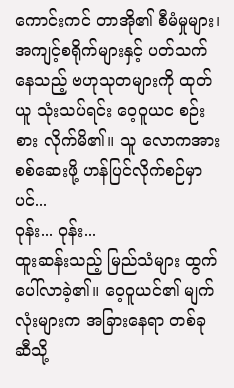ကောင်းကင် တာအို၏ စီမံမှုများ၊ အကျင့်စရိုက်များနှင့် ပတ်သက်နေသည့် ဗဟုသုတများကို ထုတ်ယူ သုံးသပ်ရင်း ဝေ့ဝူယင စဉ်းစား လိုက်မိ၏။ သူ လောကအား စစ်ဆေးဖို့ ဟန်ပြင်လိုက်စဉ်မှာပင်...
ဝုန်း... ဝုန်း...
ထူးဆန်းသည့် မြည်သံများ ထွက်ပေါ်လာခဲ့၏။ ဝေ့ဝူယင်၏ မျက်လုံးများက အခြားနေရာ တစ်ခုဆီသို့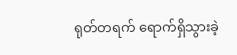ရုတ်တရက် ရောက်ရှိသွားခဲ့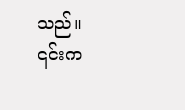သည်။
၎င်းက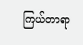ကြယ်တာရာ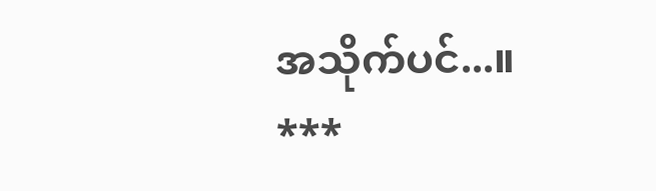အသိုက်ပင်...။
***